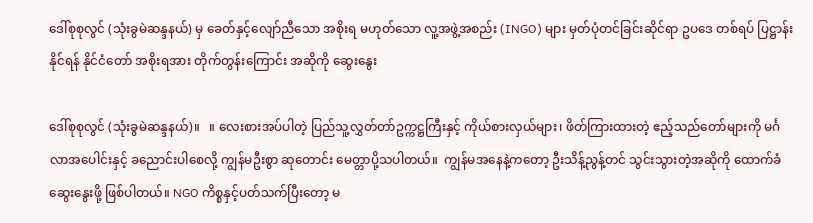ဒေါ်စုစုလွင် (သုံးခွမဲဆန္ဒနယ်) မှ ခေတ်နှင့်လျော်ညီသော အစိုးရ မဟုတ်သော လူ့အဖွဲ့အစည်း (INGO) များ မှတ်ပုံတင်ခြင်းဆိုင်ရာ ဥပဒေ တစ်ရပ် ပြဋ္ဌာန်းနိုင်ရန် နိုင်ငံတော် အစိုးရအား တိုက်တွန်းကြောင်း အဆိုကို ဆွေးနွေး

ဒေါ်စုစုလွင် (သုံးခွမဲဆန္ဒနယ်)။   ။ လေးစားအပ်ပါတဲ့ ပြည်သူ့လွှတ်တာ်ဥက္ကဋ္ဌကြီးနှင့် ကိုယ်စားလှယ်များ၊ ဖိတ်ကြားထားတဲ့ ဧည့်သည်တော်များကို မင်္ဂလာအပေါင်းနှင့် ခညောင်းပါစေလို့ ကျွန်မဦးစွာ ဆုတောင်း မေတ္တာပို့သပါတယ်။  ကျွန်မအနေနဲ့ကတော့ ဦးသိန့်ညွန့်တင် သွင်းသွားတဲ့အဆိုကို ထောက်ခံ ဆွေးနွေးဖို့ ဖြစ်ပါတယ်။ NGO ကိစ္စနှင့်ပတ်သက်ပြီးတော့ မ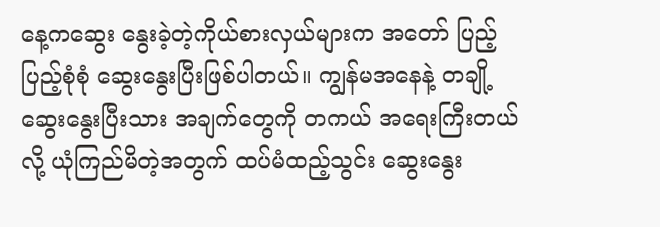နေ့ကဆွေး နွေးခဲ့တဲ့ကိုယ်စားလှယ်များက အတော် ပြည့်ပြည့်စုံစုံ ဆွေးနွေးပြီးဖြစ်ပါတယ်။ ကျွန်မအနေနဲ့ တချို့ ဆွေးနွေးပြီးသား အချက်တွေကို တကယ် အရေးကြီးတယ်လို့ ယုံကြည်မိတဲ့အတွက် ထပ်မံထည့်သွင်း ဆွေးနွေး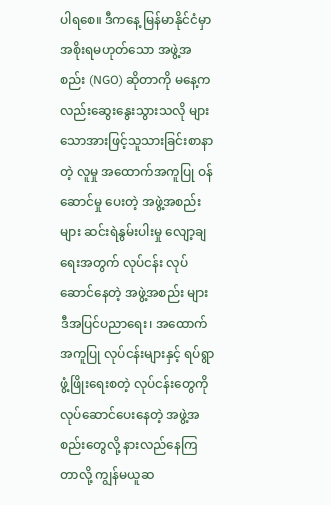ပါရစေ။ ဒီကနေ့ မြန်မာနိုင်ငံမှာ အစိုးရမဟုတ်သော အဖွဲ့အစည်း (NGO) ဆိုတာကို မနေ့က လည်းဆွေးနွေးသွားသလို များသောအားဖြင့်သူသားခြင်းစာနာတဲ့ လူမှု အထောက်အကူပြု ဝန်ဆောင်မှု ပေးတဲ့ အဖွဲ့အစည်းများ ဆင်းရဲနွမ်းပါးမှု လျော့ချရေးအတွက် လုပ်ငန်း လုပ်ဆောင်နေတဲ့ အဖွဲ့အစည်း များ ဒီအပြင်ပညာရေး၊ အထောက်အကူပြု လုပ်ငန်းများနှင့် ရပ်ရွာဖွံ့ဖြိုးရေးစတဲ့ လုပ်ငန်းတွေကိုလုပ်ဆောင်ပေးနေတဲ့ အဖွဲ့အစည်းတွေလို့ နားလည်နေကြတာလို့ ကျွန်မယူဆ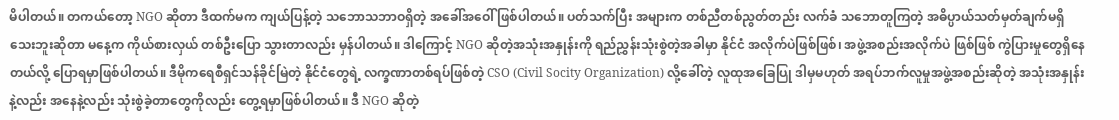မိပါတယ်။ တကယ်တော့ NGO ဆိုတာ ဒီထက်မက ကျယ်ပြန့်တဲ့ သဘောသဘာဝရှိတဲ့ အခေါ်အဝေါ် ဖြစ်ပါတယ်။ ပတ်သက်ပြီး အများက တစ်ညီတစ်ညွတ်တည်း လက်ခံ သဘောတူကြတဲ့ အဓိပ္ပာယ်သတ်မှတ်ချက်မရှိသေးဘူးဆိုတာ မနေ့က ကိုယ်စားလှယ် တစ်ဦးပြော သွားတာလည်း မှန်ပါတယ်။ ဒါကြောင့် NGO ဆိုတဲ့အသုံးအနှုန်းကို ရည်ညွှန်းသုံးစွဲတဲ့အခါမှာ နိုင်ငံ အလိုက်ပဲဖြစ်ဖြစ်၊ အဖွဲ့အစည်းအလိုက်ပဲ ဖြစ်ဖြစ် ကွဲပြားမှုတွေရှိနေတယ်လို့ ပြောရမှာဖြစ်ပါတယ်။ ဒီမိုကရေစီရှင်သန်ခိုင်မြဲတဲ့ နိုင်ငံတွေရဲ့ လက္ခဏာတစ်ရပ်ဖြစ်တဲ့ CSO (Civil Socity Organization) လို့ခေါ်တဲ့ လူထုအခြေပြု ဒါမှမဟုတ် အရပ်ဘက်လူမှုအဖွဲ့အစည်းဆိုတဲ့ အသုံးအနှုန်း နဲ့လည်း အနေနဲ့လည်း သုံးစွဲခဲ့တာတွေကိုလည်း တွေ့ရမှာဖြစ်ပါတယ်။ ဒီ NGO ဆိုတဲ့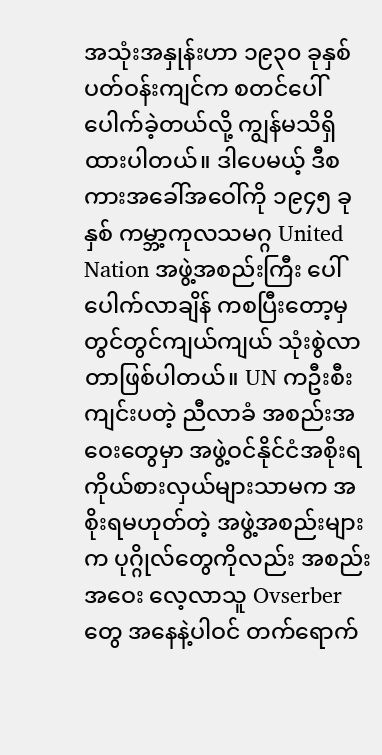အသုံးအနှုန်းဟာ ၁၉၃၀ ခုနှစ်ပတ်ဝန်းကျင်က စတင်ပေါ်ပေါက်ခဲ့တယ်လို့ ကျွန်မသိရှိ ထားပါတယ်။ ဒါပေမယ့် ဒီစကားအခေါ်အဝေါ်ကို ၁၉၄၅ ခုနှစ် ကမ္ဘာ့ကုလသမဂ္ဂ United Nation အဖွဲ့အစည်းကြီး ပေါ်ပေါက်လာချိန် ကစပြီးတော့မှ တွင်တွင်ကျယ်ကျယ် သုံးစွဲလာတာဖြစ်ပါတယ်။ UN ကဦးစီးကျင်းပတဲ့ ညီလာခံ အစည်းအဝေးတွေမှာ အဖွဲ့ဝင်နိုင်ငံအစိုးရ ကိုယ်စားလှယ်များသာမက အစိုးရမဟုတ်တဲ့ အဖွဲ့အစည်းများက ပုဂ္ဂိုလ်တွေကိုလည်း အစည်းအဝေး လေ့လာသူ Ovserber တွေ အနေနဲ့ပါဝင် တက်ရောက်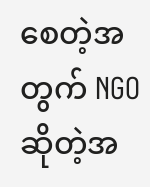စေတဲ့အတွက် NGO ဆိုတဲ့အ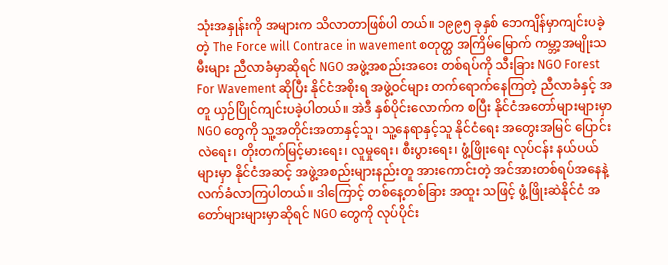သုံးအနှုန်းကို အများက သိလာတာဖြစ်ပါ တယ်။ ၁၉၉၅ ခုနှစ် ဘေကျိန်မှာကျင်းပခဲ့တဲ့ The Force will Contrace in wavement စတုတ္ထ အကြိမ်မြောက် ကမ္ဘာ့အမျိုးသမီးများ ညီလာခံမှာဆိုရင် NGO အဖွဲ့အစည်းအဝေး တစ်ရပ်ကို သီးခြား NGO Forest For Wavement ဆိုပြီး နိုင်ငံအစိုးရ အဖွဲ့ဝင်များ တက်ရောက်နေကြတဲ့ ညီလာခံနှင့် အတူ ယှဉ်ပြိုင်ကျင်းပခဲ့ပါတယ်။ အဲဒီ နှစ်ပိုင်းလောက်က စပြီး နိုင်ငံအတော်များများမှာ NGO တွေကို သူ့အတိုင်းအတာနှင့်သူ၊ သူ့နေရာနှင့်သူ နိုင်ငံရေး အတွေးအမြင် ပြောင်းလဲရေး၊ တိုးတက်မြင့်မားရေး၊ လူမှုရေး၊ စီးပွားရေး၊ ဖွံ့ဖြိုးရေး လုပ်ငန်း နယ်ပယ်များမှာ နိုင်ငံအဆင့် အဖွဲ့အစည်းများနည်းတူ အားကောင်းတဲ့ အင်အားတစ်ရပ်အနေနဲ့ လက်ခံလာကြပါတယ်။ ဒါကြောင့် တစ်နေ့တစ်ခြား အထူး သဖြင့် ဖွံ့ဖြိုးဆဲနိုင်ငံ အတော်များများမှာဆိုရင် NGO တွေကို လုပ်ပိုင်း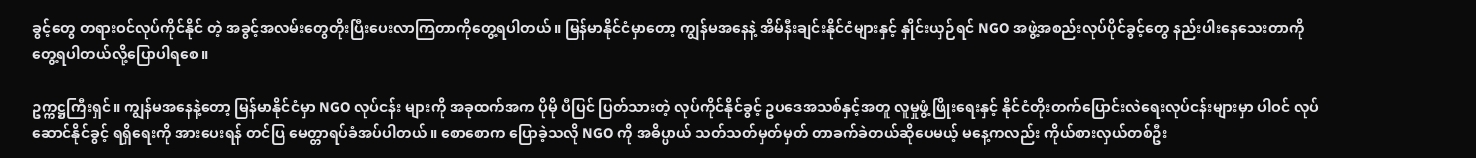ခွင့်တွေ တရားဝင်လုပ်ကိုင်နိုင် တဲ့ အခွင့်အလမ်းတွေတိုးပြီးပေးလာကြတာကိုတွေ့ရပါတယ်။ မြန်မာနိုင်ငံမှာတော့ ကျွန်မအနေနဲ့ အိမ်နီးချင်းနိုင်ငံများနှင့် နှိုင်းယှဉ်ရင် NGO အဖွဲ့အစည်းလုပ်ပိုင်ခွင့်တွေ နည်းပါးနေသေးတာကို တွေ့ရပါတယ်လို့ပြောပါရစေ။

ဥက္ကဋ္ဌကြီးရှင်။ ကျွန်မအနေနဲ့တော့ မြန်မာနိုင်ငံမှာ NGO လုပ်ငန်း များကို အခုထက်အက ပိုမို ပီပြင် ပြတ်သားတဲ့ လုပ်ကိုင်နိုင်ခွင့် ဥပဒေအသစ်နှင့်အတူ လူမှုဖွံ့ဖြိုးရေးနှင့် နိုင်ငံတိုးတက်ပြောင်းလဲရေးလုပ်ငန်းများမှာ ပါဝင် လုပ်ဆောင်နိုင်ခွင့် ရရှိရေးကို အားပေးရန် တင်ပြ မေတ္တာရပ်ခံအပ်ပါတယ်။ စောစောက ပြောခဲ့သလို NGO ကို အဓိပ္ပာယ် သတ်သတ်မှတ်မှတ် တာခက်ခဲတယ်ဆိုပေမယ့် မနေ့ကလည်း ကိုယ်စားလှယ်တစ်ဦး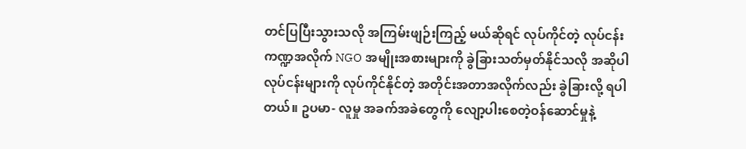တင်ပြပြီးသွားသလို အကြမ်းဖျဉ်းကြည့် မယ်ဆိုရင် လုပ်ကိုင်တဲ့ လုပ်ငန်း ကဏ္ဍအလိုက် NGO အမျိုးအစားများကို ခွဲခြားသတ်မှတ်နိုင်သလို အဆိုပါလုပ်ငန်းများကို လုပ်ကိုင်နိုင်တဲ့ အတိုင်းအတာအလိုက်လည်း ခွဲခြားလို့ ရပါတယ်။ ဥပမာ- လူမှု အခက်အခဲတွေကို လျော့ပါးစေတဲ့ဝန်ဆောင်မှုနဲ့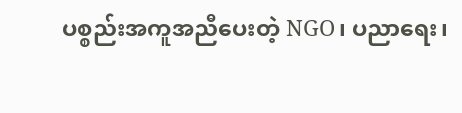ပစ္စည်းအကူအညီပေးတဲ့ NGO၊ ပညာရေး၊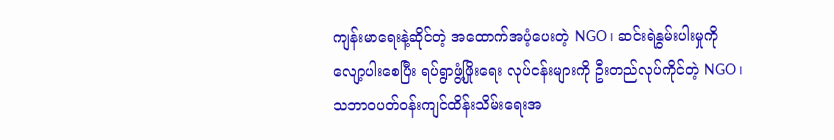ကျန်းမာရေးနဲ့ဆိုင်တဲ့ အထောက်အပံ့ပေးတဲ့ NGO၊ ဆင်းရဲနွမ်းပါးမှုကိုလျော့ပါးစေပြီး ရပ်ရွာဖွံ့ဖြိုးရေး လုပ်ငန်းများကို ဦးတည်လုပ်ကိုင်တဲ့ NGO၊ သဘာဝပတ်ဝန်းကျင်ထိန်းသိမ်းရေးအ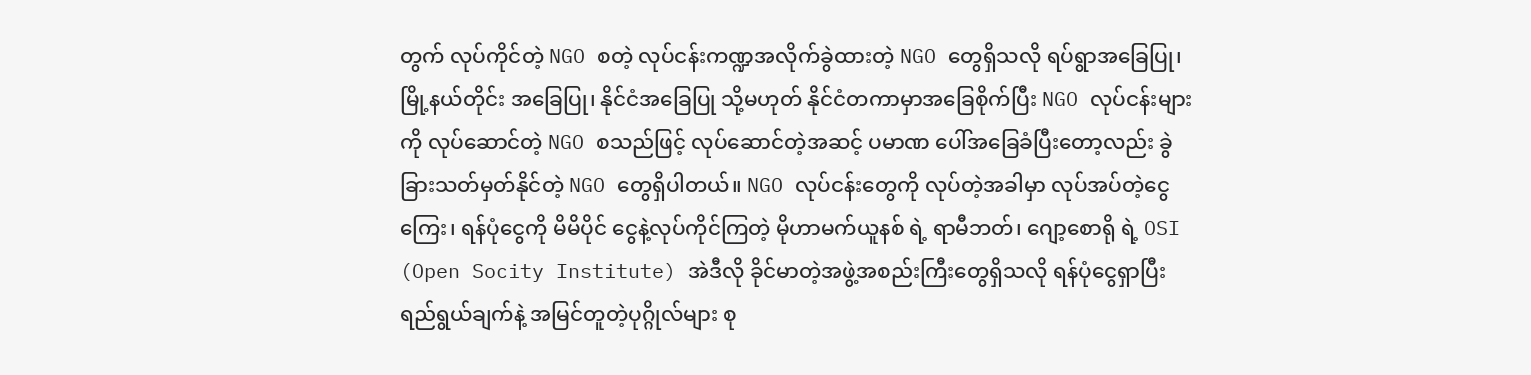တွက် လုပ်ကိုင်တဲ့ NGO စတဲ့ လုပ်ငန်းကဏ္ဍအလိုက်ခွဲထားတဲ့ NGO တွေရှိသလို ရပ်ရွာအခြေပြု၊ မြို့နယ်တိုင်း အခြေပြု၊ နိုင်ငံအခြေပြု သို့မဟုတ် နိုင်ငံတကာမှာအခြေစိုက်ပြီး NGO လုပ်ငန်းများကို လုပ်ဆောင်တဲ့ NGO စသည်ဖြင့် လုပ်ဆောင်တဲ့အဆင့် ပမာဏ ပေါ်အခြေခံပြီးတော့လည်း ခွဲခြားသတ်မှတ်နိုင်တဲ့ NGO တွေရှိပါတယ်။ NGO လုပ်ငန်းတွေကို လုပ်တဲ့အခါမှာ လုပ်အပ်တဲ့ငွေကြေး၊ ရန်ပုံငွေကို မိမိပိုင် ငွေနဲ့လုပ်ကိုင်ကြတဲ့ မိုဟာမက်ယူနစ် ရဲ့ ရာမီဘတ်၊ ဂျော့စောရို ရဲ့ OSI (Open Socity Institute) အဲဒီလို ခိုင်မာတဲ့အဖွဲ့အစည်းကြီးတွေရှိသလို ရန်ပုံငွေရှာပြီး ရည်ရွယ်ချက်နဲ့ အမြင်တူတဲ့ပုဂ္ဂိုလ်များ စု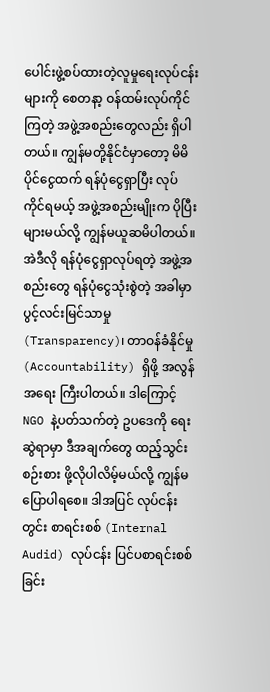ပေါင်းဖွဲ့စပ်ထားတဲ့လူမှုရေးလုပ်ငန်းများကို စေတနာ့ ဝန်ထမ်းလုပ်ကိုင်ကြတဲ့ အဖွဲ့အစည်းတွေလည်း ရှိပါတယ်။ ကျွန်မတို့နိုင်ငံမှာတော့ မိမိပိုင်ငွေထက် ရန်ပုံငွေရှာပြီး လုပ်ကိုင်ရမယ့် အဖွဲ့အစည်းမျိုးက ပိုပြီးများမယ်လို့ ကျွန်မယူဆမိပါတယ်။ အဲဒီလို ရန်ပုံငွေရှာလုပ်ရတဲ့ အဖွဲ့အစည်းတွေ ရန်ပုံငွေသုံးစွဲတဲ့ အခါမှာ ပွင့်လင်းမြင်သာမှု (Transparency)၊ တာဝန်ခံနိုင်မှု (Accountability) ရှိဖို့ အလွန်အရေး ကြီးပါတယ်။ ဒါကြောင့် NGO နဲ့ပတ်သက်တဲ့ ဥပဒေကို ရေးဆွဲရာမှာ ဒီအချက်တွေ ထည့်သွင်းစဉ်းစား ဖို့လိုပါလိမ့်မယ်လို့ ကျွန်မပြောပါရစေ။ ဒါအပြင် လုပ်ငန်းတွင်း စာရင်းစစ် (Internal Audid) လုပ်ငန်း ပြင်ပစာရင်းစစ်ခြင်း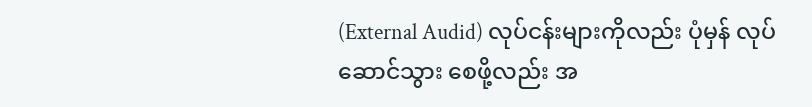(External Audid) လုပ်ငန်းများကိုလည်း ပုံမှန် လုပ်ဆောင်သွား စေဖို့လည်း အ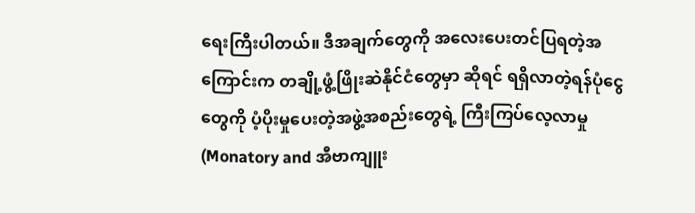ရေးကြီးပါတယ်။ ဒီအချက်တွေကို အလေးပေးတင်ပြရတဲ့အကြောင်းက တချို့ဖွံ့ဖြိုးဆဲနိုင်ငံတွေမှာ ဆိုရင် ရရှိလာတဲ့ရန်ပုံငွေတွေကို ပံ့ပိုးမှုပေးတဲ့အဖွဲ့အစည်းတွေရဲ့ ကြီးကြပ်လေ့လာမှု (Monatory and အီဗာကျူး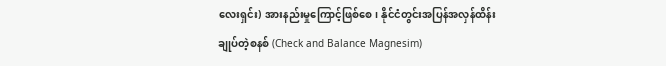လေးရှင်း) အားနည်းမှုကြောင့်ဖြစ်စေ၊ နိုင်ငံတွင်းအပြန်အလှန်ထိန်းချုပ်တဲ့စနစ် (Check and Balance Magnesim)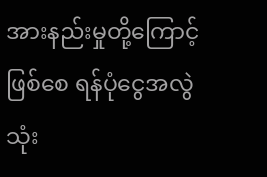အားနည်းမှုတို့ကြောင့်ဖြစ်စေ ရန်ပုံငွေအလွဲသုံး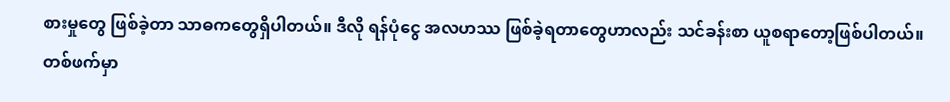စားမှုတွေ ဖြစ်ခဲ့တာ သာဓကတွေရှိပါတယ်။ ဒီလို ရန်ပုံငွေ အလဟဿ ဖြစ်ခဲ့ရတာတွေဟာလည်း သင်ခန်းစာ ယူစရာတော့ဖြစ်ပါတယ်။ တစ်ဖက်မှာ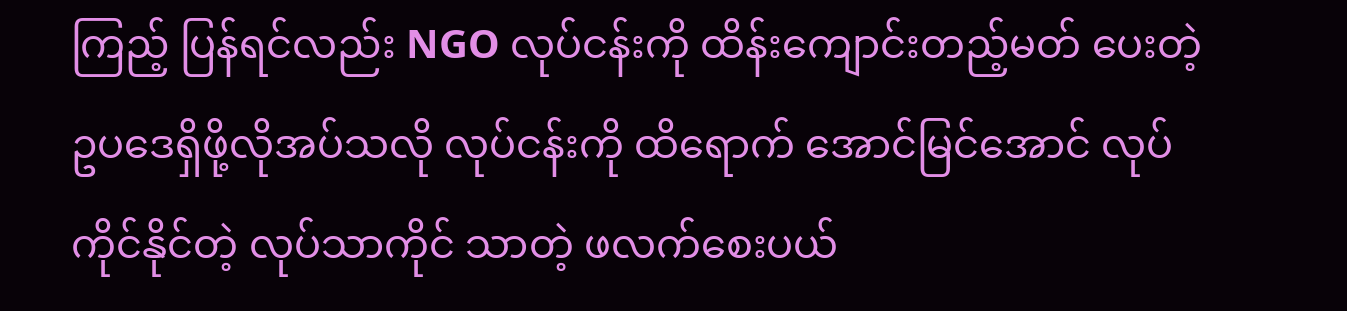ကြည့် ပြန်ရင်လည်း NGO လုပ်ငန်းကို ထိန်းကျောင်းတည့်မတ် ပေးတဲ့ ဥပဒေရှိဖို့လိုအပ်သလို လုပ်ငန်းကို ထိရောက် အောင်မြင်အောင် လုပ်ကိုင်နိုင်တဲ့ လုပ်သာကိုင် သာတဲ့ ဖလက်စေးပယ်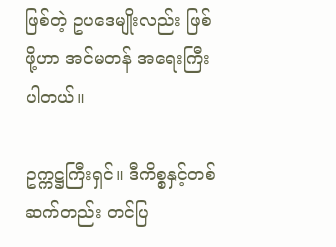ဖြစ်တဲ့ ဥပဒေမျိုးလည်း ဖြစ်ဖို့ဟာ အင်မတန် အရေးကြီးပါတယ်။

ဥက္ကဋ္ဌကြီးရှင်။ ဒီကိစ္စနှင့်တစ်ဆက်တည်း တင်ပြ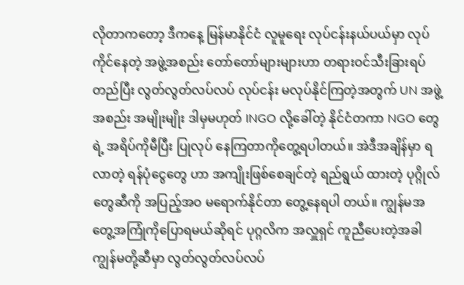လိုတာကတော့ ဒီကနေ့ မြန်မာနိုင်ငံ လူမူရေး လုပ်ငန်းနယ်ပယ်မှာ လုပ်ကိုင်နေတဲ့ အဖွဲ့အစည်း တော်တော်များများဟာ တရားဝင်သီးခြားရပ်တည်ပြီး လွတ်လွတ်လပ်လပ် လုပ်ငန်း မလုပ်နိုင်ကြတဲ့အတွက် UN အဖွဲ့အစည်း အမျိုးမျိုး ဒါမှမဟုတ် INGO လို့ခေါ်တဲ့ နိုင်ငံတကာ NGO တွေရဲ့ အရိပ်ကိုမီပြီး ပြုလုပ် နေကြတာကိုတွေ့ရပါတယ်။ အဲဒီအချိန်မှာ ရလာတဲ့ ရန်ပုံငွေတွေ ဟာ အကျိုးဖြစ်စေချင်တဲ့ ရည်ရွယ် ထားတဲ့ ပုဂ္ဂိုလ်တွေဆီကို အပြည့်အဝ မရောက်နိုင်တာ တွေ့နေရပါ တယ်။ ကျွန်မအတွေ့အကြုံကိုပြောရမယ်ဆိုရင် ပုဂ္ဂလိက အလှူရှင် ကူညီပေးတဲ့အခါ ကျွန်မတို့ဆီမှာ လွတ်လွတ်လပ်လပ်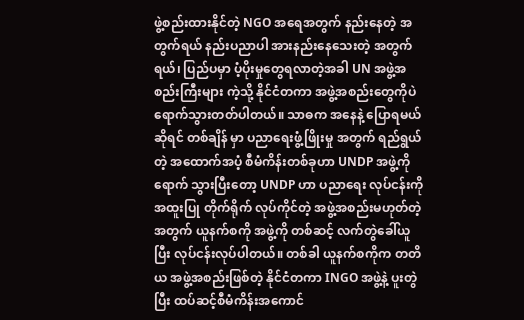ဖွဲ့စည်းထားနိုင်တဲ့ NGO အရေအတွက် နည်းနေတဲ့ အတွက်ရယ် နည်းပညာပါ အားနည်းနေသေးတဲ့ အတွက်ရယ်၊ ပြည်ပမှာ ပံ့ပိုးမှုတွေရလာတဲ့အခါ UN အဖွဲ့အစည်းကြီးများ ကဲ့သို့ နိုင်ငံတကာ အဖွဲ့အစည်းတွေကိုပဲ ရောက်သွားတတ်ပါတယ်။ သာဓက အနေနဲ့ ပြောရမယ်ဆိုရင် တစ်ချိန် မှာ ပညာရေးဖွံ့ဖြိုးမှု အတွက် ရည်ရွယ်တဲ့ အထောက်အပံ့ စီမံကိန်းတစ်ခုဟာ UNDP အဖွဲ့ကို ရောက် သွားပြီးတော့ UNDP ဟာ ပညာရေး လုပ်ငန်းကို အထူးပြု တိုက်ရိုက် လုပ်ကိုင်တဲ့ အဖွဲ့အစည်းမဟုတ်တဲ့ အတွက် ယူနက်စကို အဖွဲ့ကို တစ်ဆင့် လက်တွဲခေါ်ယူပြီး လုပ်ငန်းလုပ်ပါတယ်။ တစ်ခါ ယူနက်စကိုက တတိယ အဖွဲ့အစည်းဖြစ်တဲ့ နိုင်ငံတကာ INGO အဖွဲ့နဲ့ ပူးတွဲပြီး ထပ်ဆင့်စီမံကိန်းအကောင်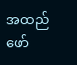အထည် ဖော်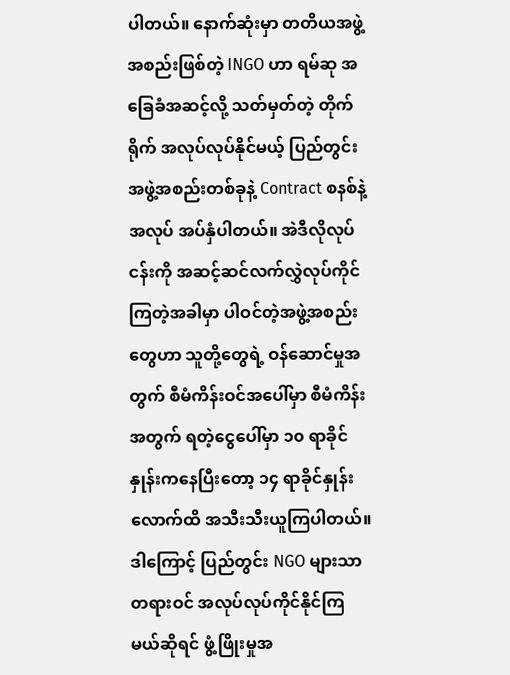ပါတယ်။ နောက်ဆုံးမှာ တတိယအဖွဲ့အစည်းဖြစ်တဲ့ INGO ဟာ ရမ်ဆု အခြေခံအဆင့်လို့ သတ်မှတ်တဲ့ တိုက်ရိုက် အလုပ်လုပ်နိုင်မယ့် ပြည်တွင်းအဖွဲ့အစည်းတစ်ခုနဲ့ Contract စနစ်နဲ့ အလုပ် အပ်နှံပါတယ်။ အဲဒီလိုလုပ်ငန်းကို အဆင့်ဆင်လက်လွှဲလုပ်ကိုင်ကြတဲ့အခါမှာ ပါဝင်တဲ့အဖွဲ့အစည်း တွေဟာ သူတို့တွေရဲ့ ဝန်ဆောင်မှုအတွက် စီမံကိန်းဝင်အပေါ်မှာ စီမံကိန်းအတွက် ရတဲ့ငွေပေါ်မှာ ၁၀ ရာခိုင်နှုန်းကနေပြီးတော့ ၁၄ ရာခိုင်နှုန်းလောက်ထိ အသီးသီးယူကြပါတယ်။ ဒါကြောင့် ပြည်တွင်း NGO များသာ တရားဝင် အလုပ်လုပ်ကိုင်နိုင်ကြမယ်ဆိုရင် ဖွံ့ဖြိုးမှုအ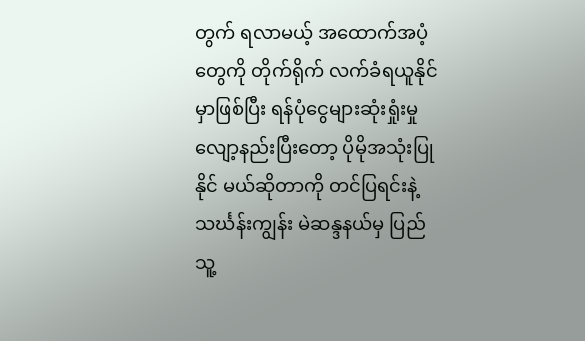တွက် ရလာမယ့် အထောက်အပံ့ တွေကို တိုက်ရိုက် လက်ခံရယူနိုင်မှာဖြစ်ပြီး ရန်ပုံငွေများဆုံးရှုံးမှုလျော့နည်းပြီးတော့ ပိုမိုအသုံးပြုနိုင် မယ်ဆိုတာကို တင်ပြရင်းနဲ့ သင်္ဃန်းကျွန်း မဲဆန္ဒနယ်မှ ပြည်သူ့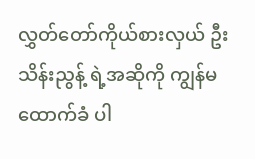လွှတ်တော်ကိုယ်စားလှယ် ဦးသိန်းညွန့် ရဲ့အဆိုကို ကျွန်မထောက်ခံ ပါ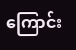ကြောင်း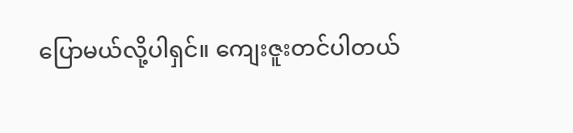ပြောမယ်လို့ပါရှင်။ ကျေးဇူးတင်ပါတယ်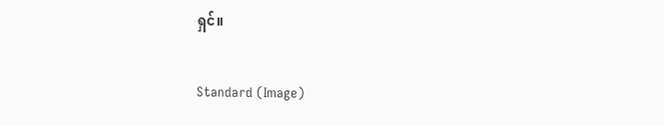ရှင်။

Standard (Image)